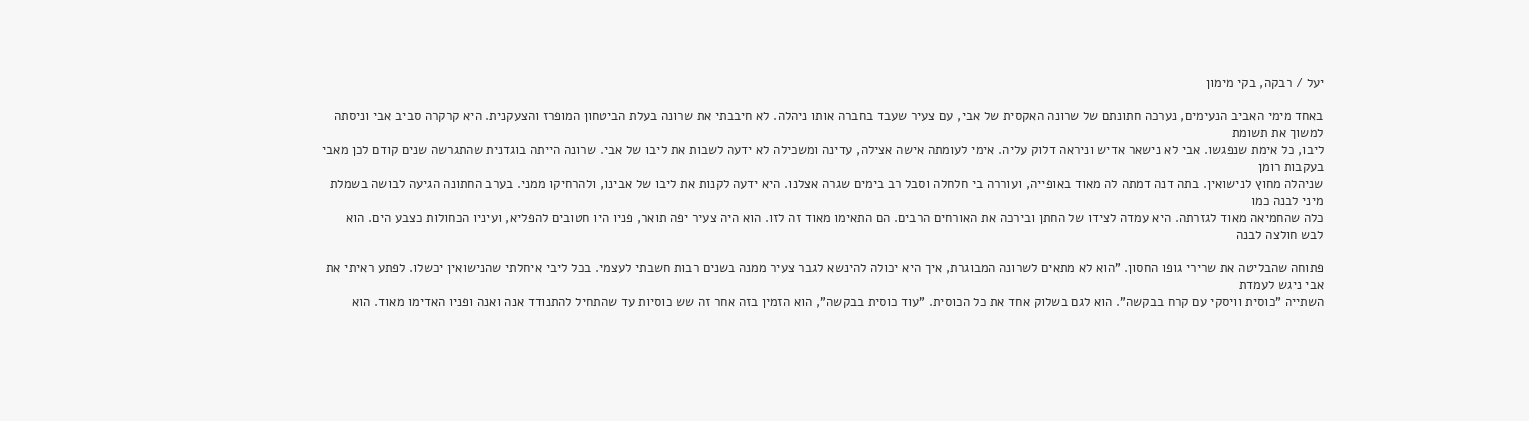יעל / רבקה, בקי מימון

באחד מימי האביב הנעימים, נערכה חתונתם של שרונה האקסית של אבי, עם צעיר שעבד בחברה אותו ניהלה. לא חיבבתי את שרונה בעלת הביטחון המופרז והצעקנית. היא קרקרה סביב אבי וניסתה למשוך את תשומת
ליבו, כל אימת שנפגשו. אבי לא נישאר אדיש וניראה דלוק עליה. אימי לעומתה אישה אצילה, עדינה ומשכילה לא ידעה לשבות את ליבו של אבי. שרונה הייתה בוגדנית שהתגרשה שנים קודם לכן מאבי בעקבות רומן
שניהלה מחוץ לנישואין. בתה דנה דמתה לה מאוד באופייה, ועוררה בי חלחלה וסבל רב בימים שגרה אצלנו. היא ידעה לקנות את ליבו של אבינו, ולהרחיקו ממני. בערב החתונה הגיעה לבושה בשמלת מיני לבנה כמו
כלה שהחמיאה מאוד לגזרתה. היא עמדה לצידו של החתן ובירכה את האורחים הרבים. הם התאימו מאוד זה לזו. הוא היה צעיר יפה תואר, פניו היו חטובים להפליא, ועיניו הכחולות כצבע הים. הוא לבש חולצה לבנה

פתוחה שהבליטה את שרירי גופו החסון. "הוא לא מתאים לשרונה המבוגרת, איך היא יכולה להינשא לגבר צעיר ממנה בשנים רבות חשבתי לעצמי. בכל ליבי איחלתי שהנישואין יכשלו. לפתע ראיתי את אבי ניגש לעמדת
השתייה "כוסית וויסקי עם קרח בבקשה". הוא לגם בשלוק אחד את כל הכוסית. "עוד כוסית בבקשה", הוא הזמין בזה אחר זה שש כוסיות עד שהתחיל להתנודד אנה ואנה ופניו האדימו מאוד. הוא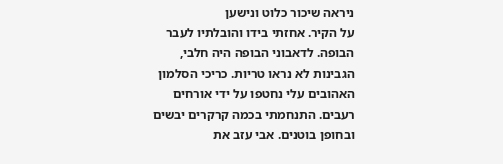ניראה שיכור כלוט ונישען
על הקיר. אחזתי בידו והובלתיו לעבר הבופה. לדאבוני הבופה היה חלבי, הגבינות לא נראו טריות. כריכי הסלמון האהובים עלי נחטפו על ידי אורחים רעבים. התנחמתי בכמה קרקרים יבשים ובחופן בוטנים. אבי עזב את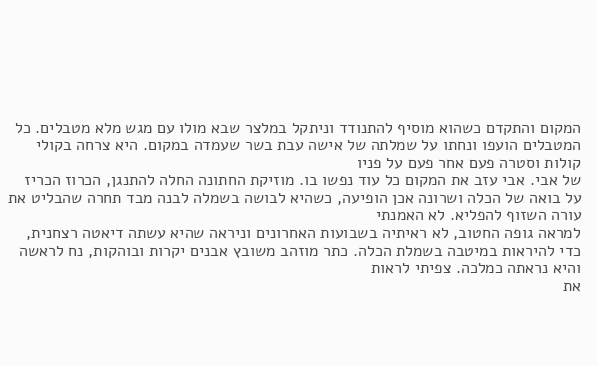המקום והתקדם כשהוא מוסיף להתנודד וניתקל במלצר שבא מולו עם מגש מלא מטבלים. כל המטבלים הועפו ונחתו על שמלתה של אישה עבת בשר שעמדה במקום. היא צרחה בקולי קולות וסטרה פעם אחר פעם על פניו
של אבי. אבי עזב את המקום כל עוד נפשו בו. מוזיקת החתונה החלה להתנגן, הכרוז הכריז על בואה של הכלה ושרונה אכן הופיעה, כשהיא לבושה בשמלה לבנה מבד תחרה שהבליט את עורה השזוף להפליא. לא האמנתי
למראה גופה החטוב, לא ראיתיה בשבועות האחרונים וניראה שהיא עשתה דיאטה רצחנית, כדי להיראות במיטבה בשמלת הכלה. כתר מוזהב משובץ אבנים יקרות ובוהקות, נח לראשה והיא נראתה כמלכה. צפיתי לראות
את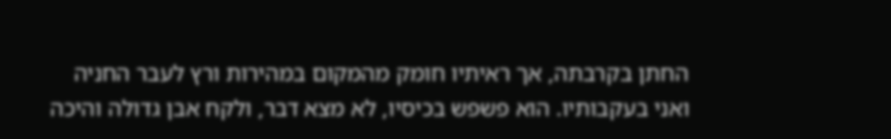החתן בקרבתה, אך ראיתיו חומק מהמקום במהירות ורץ לעבר החניה ואני בעקבותיו. הוא פשפש בכיסיו, לא מצא דבר, ולקח אבן גדולה והיכה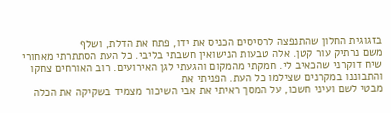בזגוגית החלון שהתנפצה לרסיסים הכניס את ידו, פתח את הדלת, ושלף
משם נרתיק עור קטן. אלה טבעות הנישואין חשבתי בליבי. כל העת הסתתרתי מאחורי שיח דוקרני שהכאיב לי. חמקתי מהמקום והגעתי לגן האירועים. רוב האורחים צחקו והתבוננו במקרנים שצילמו כל העת. הפניתי את
מבטי לשם ועיני חשכו, על המסך ראיתי את אבי השיכור מצמיד בשקיקה את הכלה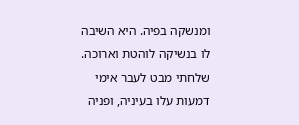ומנשקה בפיה. היא השיבה לו בנשיקה לוהטת וארוכה. שלחתי מבט לעבר אימי דמעות עלו בעיניה, ופניה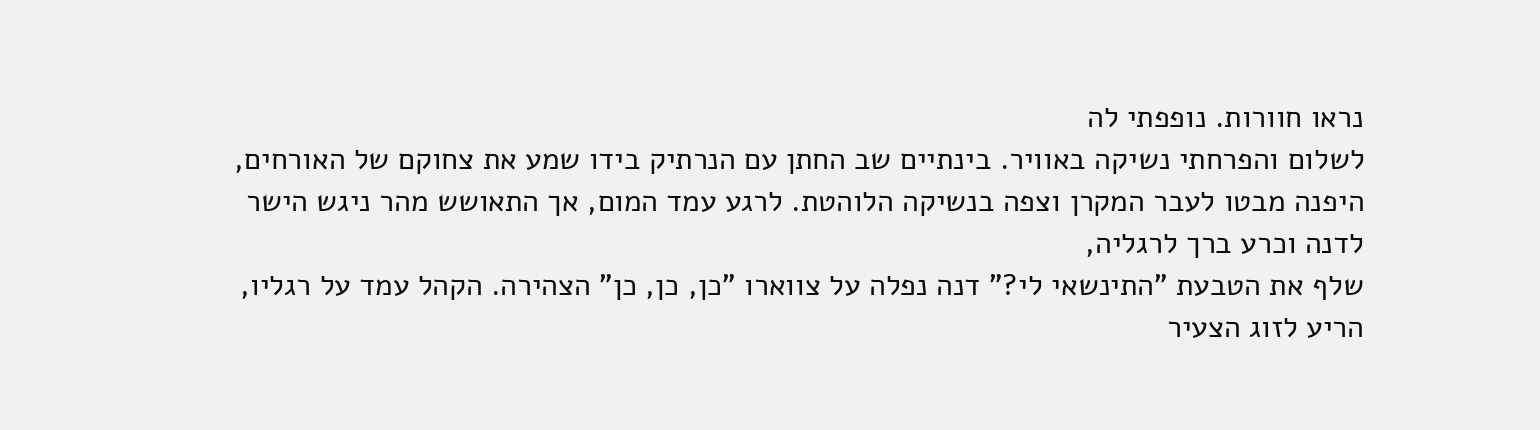נראו חוורות. נופפתי לה
לשלום והפרחתי נשיקה באוויר. בינתיים שב החתן עם הנרתיק בידו שמע את צחוקם של האורחים, היפנה מבטו לעבר המקרן וצפה בנשיקה הלוהטת. לרגע עמד המום, אך התאושש מהר ניגש הישר לדנה וכרע ברך לרגליה,
שלף את הטבעת "התינשאי לי?" דנה נפלה על צווארו "כן, כן, כן" הצהירה. הקהל עמד על רגליו, הריע לזוג הצעיר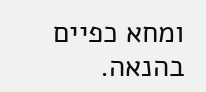ומחא כפיים בהנאה.